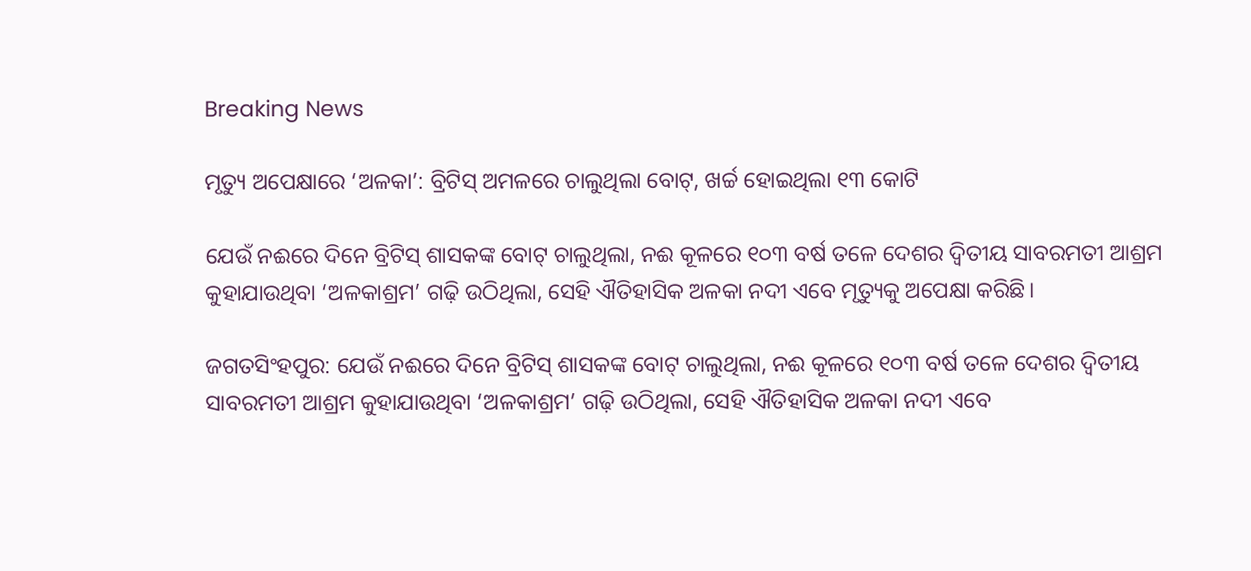Breaking News

ମୃତ୍ୟୁ ଅପେକ୍ଷାରେ ‘ଅଳକା’: ବ୍ରିଟିସ୍‌ ଅମଳରେ ଚାଲୁଥିଲା ବୋଟ୍, ଖର୍ଚ୍ଚ ହୋଇଥିଲା ୧୩ କୋଟି

ଯେଉଁ ନଈରେ ଦିନେ ବ୍ରିଟିସ୍‌ ଶାସକଙ୍କ ବୋଟ୍ ଚାଲୁଥିଲା, ନଈ କୂଳରେ ୧୦୩ ବର୍ଷ ତଳେ ଦେଶର ଦ୍ବିତୀୟ ସାବରମତୀ ଆଶ୍ରମ କୁହାଯାଉଥିବା ‘ଅଳକାଶ୍ରମ’ ଗଢ଼ି ଉଠିଥିଲା, ସେହି ଐତିହାସିକ ଅଳକା ନଦୀ ଏବେ ମୃତ୍ୟୁକୁ ଅପେକ୍ଷା କରିଛି।

ଜଗତସିଂହପୁର: ଯେଉଁ ନଈରେ ଦିନେ ବ୍ରିଟିସ୍‌ ଶାସକଙ୍କ ବୋଟ୍ ଚାଲୁଥିଲା, ନଈ କୂଳରେ ୧୦୩ ବର୍ଷ ତଳେ ଦେଶର ଦ୍ବିତୀୟ ସାବରମତୀ ଆଶ୍ରମ କୁହାଯାଉଥିବା ‘ଅଳକାଶ୍ରମ’ ଗଢ଼ି ଉଠିଥିଲା, ସେହି ଐତିହାସିକ ଅଳକା ନଦୀ ଏବେ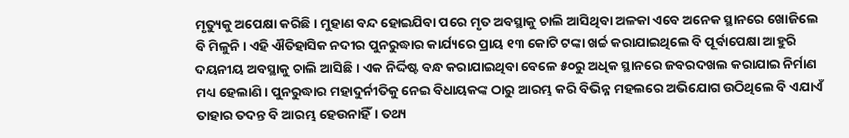ମୃତ୍ୟୁକୁ ଅପେକ୍ଷା କରିଛି। ମୁହାଣ ବନ୍ଦ ହୋଇଯିବା ପରେ ମୃତ ଅବସ୍ଥାକୁ ଚାଲି ଆସିଥିବା ଅଳକା ଏବେ ଅନେକ ସ୍ଥାନରେ ଖୋଜିଲେ ବି ମିଳୁନି। ଏହି ଐତିହାସିକ ନଦୀର ପୁନରୁଦ୍ଧାର କାର୍ଯ୍ୟରେ ପ୍ରାୟ ୧୩ କୋଟି ଟଙ୍କା ଖର୍ଚ୍ଚ କରାଯାଇଥିଲେ ବି ପୂର୍ବାପେକ୍ଷା ଆହୁରି ଦୟନୀୟ ଅବସ୍ଥାକୁ ଚାଲି ଆସିଛି। ଏକ ନିର୍ଦ୍ଦିଷ୍ଟ ବନ୍ଧ କରାଯାଇଥିବା ବେଳେ ୫୦ରୁ ଅଧିକ ସ୍ଥାନରେ ଜବରଦଖଲ କରାଯାଇ ନିର୍ମାଣ ମଧ୍ୟ ହେଲାଣି। ପୁନରୁଦ୍ଧାର ମହାଦୁର୍ନୀତିକୁ ନେଇ ବିଧାୟକଙ୍କ ଠାରୁ ଆରମ୍ଭ କରି ବିଭିନ୍ନ ମହଲରେ ଅଭିଯୋଗ ଉଠିଥିଲେ ବି ଏଯାଏଁ ତାହାର ତଦନ୍ତ ବି ଆରମ୍ଭ ହେଉନାହିଁ। ତଥ୍ୟ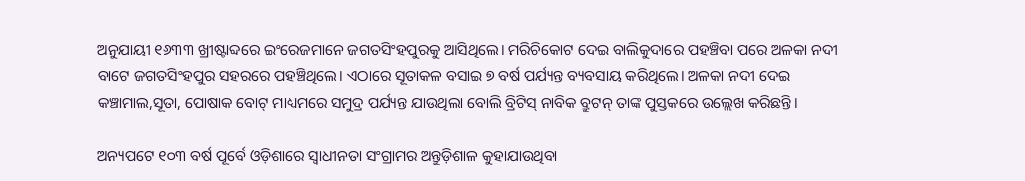ଅନୁଯାୟୀ ୧୬୩୩ ଖ୍ରୀଷ୍ଟାବ୍ଦରେ ଇଂରେଜମାନେ ଜଗତସିଂହପୁରକୁ ଆସିଥିଲେ। ମରିଚିକୋଟ ଦେଇ ବାଲିକୁଦାରେ ପହଞ୍ଚିବା ପରେ ଅଳକା ନଦୀ ବାଟେ ଜଗତସିଂହପୁର ସହରରେ ପହଞ୍ଚିଥିଲେ। ଏଠାରେ ସୂତାକଳ ବସାଇ ୭ ବର୍ଷ ପର୍ଯ୍ୟନ୍ତ ବ୍ୟବସାୟ କରିଥିଲେ। ଅଳକା ନଦୀ ଦେଇ କଞ୍ଚାମାଲ,ସୂତା, ପୋଷାକ ବୋଟ୍‌ ମାଧ୍ୟମରେ ସମୁଦ୍ର ପର୍ଯ୍ୟନ୍ତ ଯାଉଥିଲା ବୋଲି ବ୍ରିଟିସ୍‌ ନାବିକ ବ୍ରୁଟନ୍‌ ତାଙ୍କ ପୁସ୍ତକରେ ଉଲ୍ଲେଖ କରିଛନ୍ତି।

ଅନ୍ୟପଟେ ୧୦୩ ବର୍ଷ ପୂର୍ବେ ଓଡ଼ିଶାରେ ସ୍ବାଧୀନତା ସଂଗ୍ରାମର ଅନ୍ତୁଡ଼ିଶାଳ କୁହାଯାଉଥିବା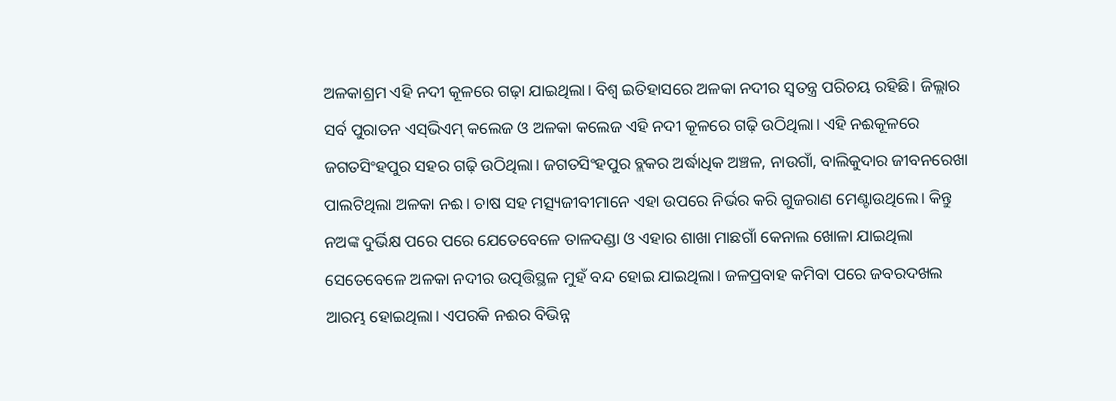ଅଳକାଶ୍ରମ ଏହି ନଦୀ କୂଳରେ ଗଢ଼ା ଯାଇଥିଲା। ବିଶ୍ବ ଇତିହାସରେ ଅଳକା ନଦୀର ସ୍ବତନ୍ତ୍ର ପରିଚୟ ରହିଛି। ଜିଲ୍ଲାର ସର୍ବ ପୁରାତନ ଏସ୍‌ଭିଏମ୍ କଲେଜ ଓ ଅଳକା କଲେଜ ଏହି ନଦୀ କୂଳରେ ଗଢ଼ି ଉଠିଥିଲା। ଏହି ନଈକୂଳରେ ଜଗତସିଂହପୁର ସହର ଗଢ଼ି ଉଠିଥିଲା। ଜଗତସିଂହପୁର ବ୍ଲକର ଅର୍ଦ୍ଧାଧିକ ଅଞ୍ଚଳ, ନାଉଗାଁ, ବାଲିକୁଦାର ଜୀବନରେଖା ପାଲଟିଥିଲା ଅଳକା ନଈ। ଚାଷ ସହ ମତ୍ସ୍ୟଜୀବୀମାନେ ଏହା ଉପରେ ନିର୍ଭର କରି ଗୁଜରାଣ ମେଣ୍ଟାଉଥିଲେ। କିନ୍ତୁ ନଅଙ୍କ ଦୁର୍ଭିକ୍ଷ ପରେ ପରେ ଯେତେବେଳେ ତାଳଦଣ୍ଡା ଓ ଏହାର ଶାଖା ମାଛଗାଁ କେନାଲ ଖୋଳା ଯାଇଥିଲା ସେତେବେଳେ ଅଳକା ନଦୀର ଉତ୍ପତ୍ତିସ୍ଥଳ ମୁହଁ ବନ୍ଦ ହୋଇ ଯାଇଥିଲା। ଜଳପ୍ରବାହ କମିବା ପରେ ଜବରଦଖଲ ଆରମ୍ଭ ହୋଇଥିଲା। ଏପରକି ନଈର ବିଭିନ୍ନ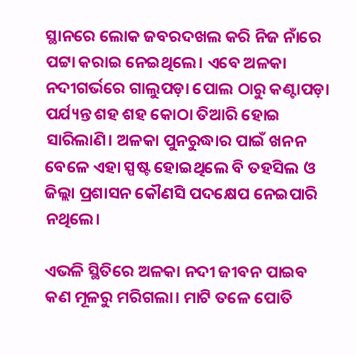ସ୍ଥାନରେ ଲୋକ ଜବରଦଖଲ କରି ନିଜ ନାଁରେ ପଟ୍ଟା କରାଇ ନେଇଥିଲେ। ଏବେ ଅଳକା ନଦୀଗର୍ଭରେ ଗାଲୁପଡ଼ା ପୋଲ ଠାରୁ କଣ୍ଟାପଡ଼ା ପର୍ଯ୍ୟନ୍ତ ଶହ ଶହ କୋଠା ତିଆରି ହୋଇ ସାରିଲାଣି। ଅଳକା ପୁନରୁଦ୍ଧାର ପାଇଁ ଖନନ ବେଳେ ଏହା ସ୍ପଷ୍ଟ ହୋଇଥିଲେ ବି ତହସିଲ ଓ ଜିଲ୍ଲା ପ୍ରଶାସନ କୌଣସି ପଦକ୍ଷେପ ନେଇପାରି ନଥିଲେ।

ଏଭଳି ସ୍ଥିତିରେ ଅଳକା ନଦୀ ଜୀବନ ପାଇବ କଣ ମୂଳରୁ ମରିଗଲା। ମାଟି ତଳେ ପୋତି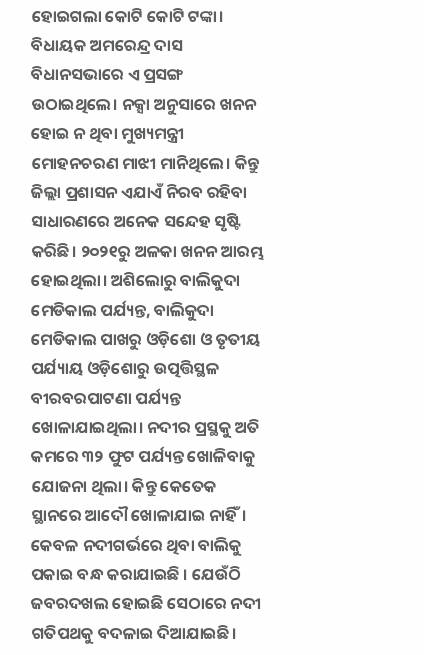ହୋଇଗଲା କୋଟି କୋଟି ଟଙ୍କା। ବିଧାୟକ ଅମରେନ୍ଦ୍ର ଦାସ ବିଧାନସଭାରେ ଏ ପ୍ରସଙ୍ଗ ଉଠାଇଥିଲେ। ନକ୍ସା ଅନୁସାରେ ଖନନ ହୋଇ ନ ଥିବା ମୁଖ୍ୟମନ୍ତ୍ରୀ  ମୋହନଚରଣ ମାଝୀ ମାନିଥିଲେ। କିନ୍ତୁ ଜିଲ୍ଲା ପ୍ରଶାସନ ଏଯାଏଁ ନିରବ ରହିବା ସାଧାରଣରେ ଅନେକ ସନ୍ଦେହ ସୃଷ୍ଟି କରିଛି। ୨୦୨୧ରୁ ଅଳକା ଖନନ ଆରମ୍ଭ ହୋଇଥିଲା। ଅଶିଲୋରୁ ବାଲିକୁଦା ମେଡିକାଲ ପର୍ଯ୍ୟନ୍ତ, ବାଲିକୁଦା ମେଡିକାଲ ପାଖରୁ ଓଡ଼ିଶୋ ଓ ତୃତୀୟ ପର୍ଯ୍ୟାୟ ଓଡ଼ିଶୋରୁ ଉତ୍ପତ୍ତିସ୍ଥଳ ବୀରବରପାଟଣା ପର୍ଯ୍ୟନ୍ତ ଖୋଳାଯାଇଥିଲା। ନଦୀର ପ୍ରସ୍ଥକୁ ଅତି କମରେ ୩୨ ଫୁଟ ପର୍ଯ୍ୟନ୍ତ ଖୋଳିବାକୁ ଯୋଜନା ଥିଲା। କିନ୍ତୁ କେତେକ ସ୍ଥାନରେ ଆଦୌ ଖୋଳାଯାଇ ନାହିଁ। କେବଳ ନଦୀଗର୍ଭରେ ଥିବା ବାଲିକୁ ପକାଇ ବନ୍ଧ କରାଯାଇଛି । ଯେଉଁଠି ଜବରଦଖଲ ହୋଇଛି ସେଠାରେ ନଦୀ ଗତିପଥକୁ ବଦଳାଇ ଦିଆଯାଇଛି।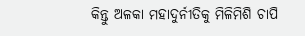କିନ୍ତୁ ଅଳକା ମହାଦୁର୍ନୀତିକୁ ମିଳିମିଶି ଚାପି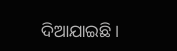ଦିଆଯାଇଛି।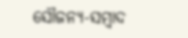ସୌଜନ୍ୟ-ସମ୍ୱାଦ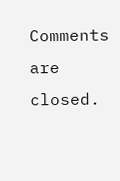Comments are closed.